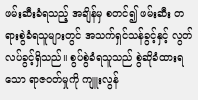ဖမ်းဆီးခံရသည့် အချိန်မှ စတင်၍ ဖမ်းဆီး တရားစွဲခံရသူများတွင် အသက်ရှင်သန်ခွင့်နှင့် လွတ်လပ်ခွင့်ရှိသည်။ စွပ်စွဲခံရသူသည် စွဲဆိုခံထားရသော ရာဇဝတ်မှုကို ကျူးလွန်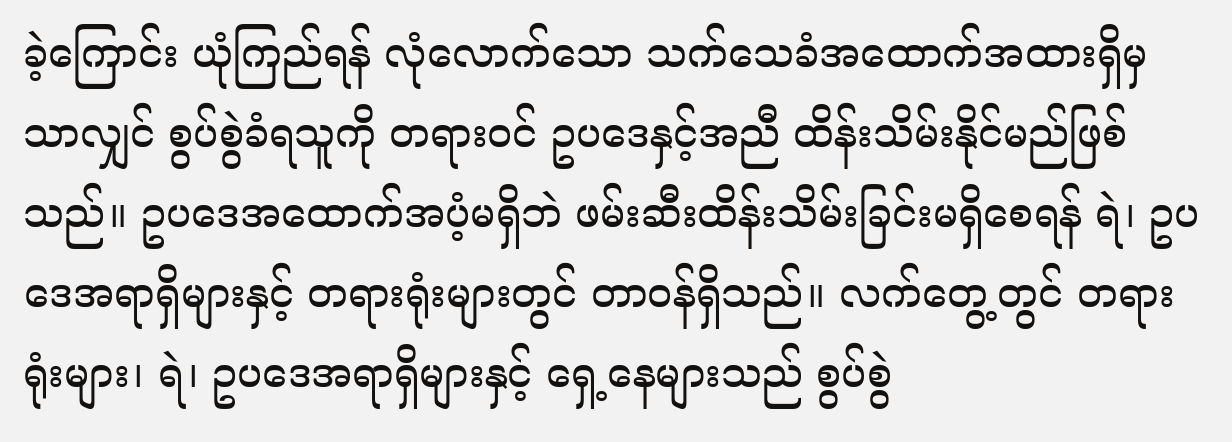ခဲ့ကြောင်း ယုံကြည်ရန် လုံလောက်သော သက်သေခံအထောက်အထားရှိမှသာလျှင် စွပ်စွဲခံရသူကို တရားဝင် ဥပဒေနှင့်အညီ ထိန်းသိမ်းနိုင်မည်ဖြစ်သည်။ ဥပဒေအထောက်အပံ့မရှိဘဲ ဖမ်းဆီးထိန်းသိမ်းခြင်းမရှိစေရန် ရဲ၊ ဥပဒေအရာရှိများနှင့် တရားရုံးများတွင် တာဝန်ရှိသည်။ လက်တွေ့တွင် တရားရုံးများ၊ ရဲ၊ ဥပဒေအရာရှိများနှင့် ရှေ့နေများသည် စွပ်စွဲ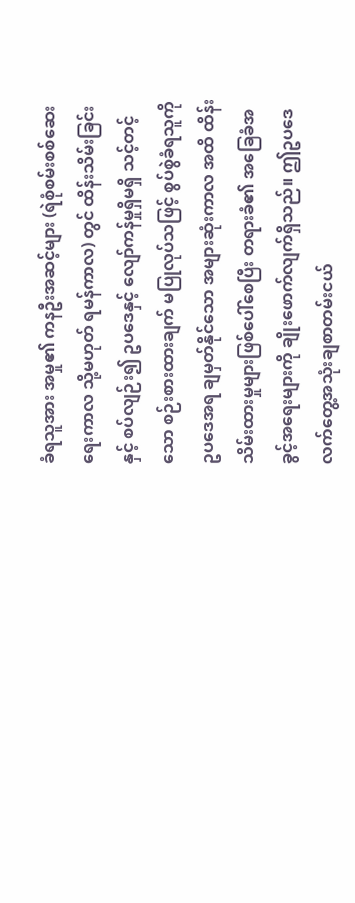ခံရသူအား အမှု၏ ကနဦးအဆင့်များ (ရဲစုံစမ်းစစ်ဆေးရေးကာလ သို့မဟုတ် ရမန်ကာလ) တွင် ထိန်းသိမ်းခြင်းနှင့် စပ်လျဉ်း၍ ဥပဒေနှင့် လျော်ကန်မှုရှိမရှိ သင့်တင့်သော စဉ်းစားထားချက် မပြုလုပ်သဖြင့် စွပ်စွဲခံရသူကို ဥပဒေအရ ချမှတ်နိုင်သော အများဆုံးကာလ အထိ ထိန်းသိမ်းထားမှုများဖြစ်ပေါ်စေပြီး တရားခံ၏ အခြေခံအခွင့်အရေးများကို ချိုးဖောက်လျက်ရှိသည်။ ဤဥပဒေလက်တွေ့အသုံးချစာတမ်းငယ်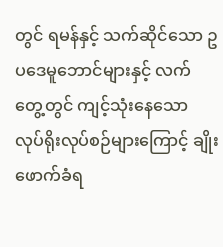တွင် ရမန်နှင့် သက်ဆိုင်သော ဥပဒေမူဘောင်များနှင့် လက်တွေ့တွင် ကျင့်သုံးနေသော လုပ်ရိုးလုပ်စဉ်များကြောင့် ချိုးဖောက်ခံရ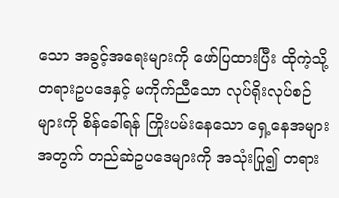သော အခွင့်အရေးများကို ဖော်ပြထားပြီး ထိုကဲ့သို့ တရားဥပဒေနှင့် မကိုက်ညီသော လုပ်ရိုးလုပ်စဉ်များကို စိန်ခေါ်ရန် ကြိုးပမ်းနေသော ရှေ့နေအများအတွက် တည်ဆဲဥပဒေများကို အသုံးပြု၍ တရား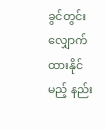ခွင်တွင်း လျှောက်ထားနိုင်မည့် နည်း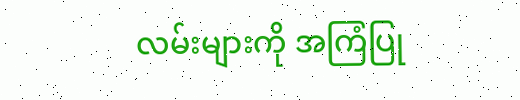လမ်းများကို အကြံပြု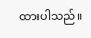ထားပါသည်။